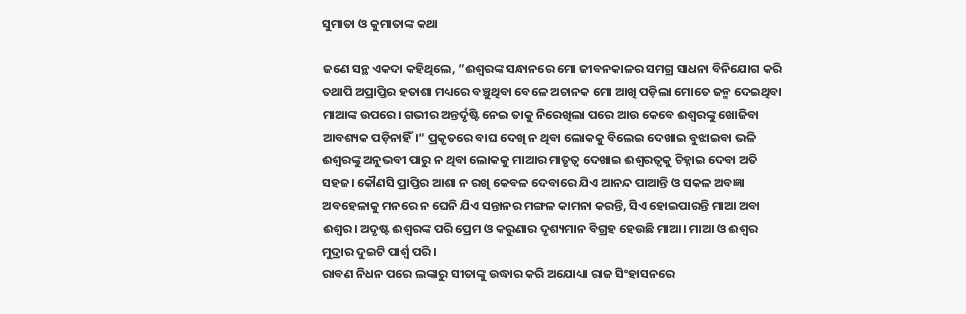ସୁମାତା ଓ କୁମାତାଙ୍କ କଥା

ଜଣେ ସନ୍ଥ ଏକଦା କହିଥିଲେ, ”ଈଶ୍ୱରଙ୍କ ସନ୍ଧାନରେ ମୋ ଜୀବନକାଳର ସମଗ୍ର ସାଧନା ବିନିଯୋଗ କରି ତଥାପି ଅପ୍ରାପ୍ତିର ହତାଶା ମଧ୍ୟରେ ବଞ୍ଚୁଥିବା ବେଳେ ଅଚାନକ ମୋ ଆଖି ପଡ଼ିଲା ମୋତେ ଜନ୍ମ ଦେଇଥିବା ମାଆଙ୍କ ଉପରେ। ଗଭୀର ଅନ୍ତର୍ଦୃଷ୍ଟି ନେଇ ତାକୁ ନିରେଖିଲା ପରେ ଆଉ କେବେ ଈଶ୍ୱରଙ୍କୁ ଖୋଜିବା ଆବଶ୍ୟକ ପଡ଼ିନାହିଁ।“ ପ୍ରକୃତରେ ବାଘ ଦେଖି ନ ଥିବା ଲୋକକୁ ବିଲେଇ ଦେଖାଇ ବୁଝାଇବା ଭଳି ଈଶ୍ୱରଙ୍କୁ ଅନୁଭବୀ ପାରୁ ନ ଥିବା ଲୋକକୁ ମାଆର ମାତୃତ୍ୱ ଦେଖାଇ ଈଶ୍ୱରତ୍ୱକୁ ଚିହ୍ନାଇ ଦେବା ଅତି ସହଜ। କୌଣସି ପ୍ରାପ୍ତିର ଆଶା ନ ରଖି କେବଳ ଦେବାରେ ଯିଏ ଆନନ୍ଦ ପାଆନ୍ତି ଓ ସକଳ ଅବଜ୍ଞା ଅବହେଳାକୁ ମନରେ ନ ଘେନି ଯିଏ ସନ୍ତାନର ମଙ୍ଗଳ କାମନା କରନ୍ତି, ସିଏ ହୋଇପାରନ୍ତି ମାଆ ଅବା ଈଶ୍ୱର। ଅଦୃଷ୍ଟ ଈଶ୍ୱରଙ୍କ ପରି ପ୍ରେମ ଓ କରୁଣାର ଦୃଶ୍ୟମାନ ବିଗ୍ରହ ହେଉଛି ମାଆ। ମାଆ ଓ ଈଶ୍ୱର ମୁଦ୍ରାର ଦୁଇଟି ପାର୍ଶ୍ୱ ପରି।
ରାବଣ ନିଧନ ପରେ ଲଙ୍କାରୁ ସୀତାଙ୍କୁ ଉଦ୍ଧାର କରି ଅଯୋଧ୍ୟା ରାଜ ସିଂହାସନରେ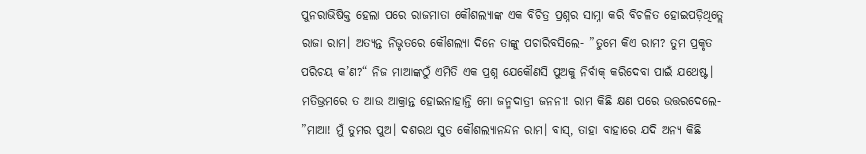ପୁନରାଭିଷିକ୍ତ ହେଲା ପରେ ରାଜମାତା କୌଶଲ୍ୟାଙ୍କ ଏକ ବିଚିତ୍ର ପ୍ରଶ୍ନର ସାମ୍ନା କରି ବିଚଳିତ ହୋଇପଡ଼ିଥିତ୍ଲେ ରାଜା ରାମ। ଅତ୍ୟନ୍ତ ନିଭୃତରେ କୌଶଲ୍ୟା ଦିନେ ତାଙ୍କୁ ପଚାରିବସିଲେ- ”ତୁମେ କିଏ ରାମ? ତୁମ ପ୍ରକୃତ ପରିଚୟ କ’ଣ?“ ନିଜ ମାଆଙ୍କଠୁଁ ଏମିତି ଏକ ପ୍ରଶ୍ନ ଯେକୌଣସି ପୁଅକୁ ନିର୍ବାକ୍‌ କରିଦେବା ପାଇଁ ଯଥେଷ୍ଟ। ମତିଭ୍ରମରେ ତ ଆଉ ଆକ୍ରାନ୍ତ ହୋଇନାହାନ୍ତି ମୋ ଜନ୍ମଦାତ୍ରୀ ଜନନୀ! ରାମ କିଛି କ୍ଷଣ ପରେ ଉତ୍ତରଦେଲେ- ”ମାଆ! ମୁଁ ତୁମର ପୁଅ। ଦଶରଥ ସୁତ କୌଶଲ୍ୟାନନ୍ଦନ ରାମ। ବାସ୍‌, ତାହା ବାହାରେ ଯଦି ଅନ୍ୟ କିଛି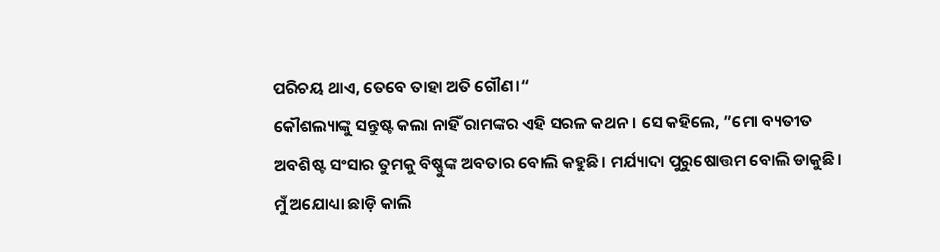ପରିଚୟ ଥାଏ, ତେବେ ତାହା ଅତି ଗୌଣ।“
କୌଶଲ୍ୟାଙ୍କୁ ସନ୍ତୁଷ୍ଟ କଲା ନାହିଁ ରାମଙ୍କର ଏହି ସରଳ କଥନ। ସେ କହିଲେ, ”ମୋ ବ୍ୟତୀତ ଅବଶିଷ୍ଟ ସଂସାର ତୁମକୁ ବିଷ୍ଣୁଙ୍କ ଅବତାର ବୋଲି କହୁଛି। ମର୍ଯ୍ୟାଦା ପୁରୁଷୋତ୍ତମ ବୋଲି ଡାକୁଛି। ମୁଁ ଅଯୋଧ୍ୟା ଛାଡ଼ି କାଲି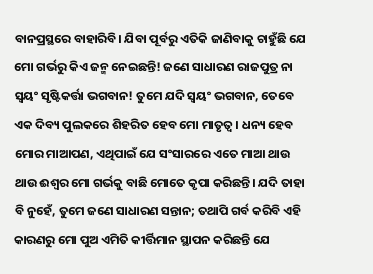ବାନପ୍ରସ୍ଥରେ ବାହାରିବି। ଯିବା ପୂର୍ବରୁ ଏତିକି ଜାଣିବାକୁ ଚାହୁଁଛି ଯେ ମୋ ଗର୍ଭରୁ କିଏ ଜନ୍ମ ନେଇଛନ୍ତି! ଜଣେ ସାଧାରଣ ରାଜପୁତ୍ର ନା ସ୍ବୟଂ ସୃଷ୍ଟିକର୍ତ୍ତା ଭଗବାନ! ତୁମେ ଯଦି ସ୍ବୟଂ ଭଗବାନ, ତେବେ ଏକ ଦିବ୍ୟ ପୁଲକରେ ଶିହରିତ ହେବ ମୋ ମାତୃତ୍ୱ। ଧନ୍ୟ ହେବ ମୋର ମାଆପଣ, ଏଥିପାଇଁ ଯେ ସଂସାରରେ ଏତେ ମାଆ ଥାଉ ଥାଉ ଈଶ୍ୱର ମୋ ଗର୍ଭକୁ ବାଛି ମୋତେ କୃପା କରିଛନ୍ତି। ଯଦି ତାହା ବି ନୁହେଁ, ତୁମେ ଜଣେ ସାଧାରଣ ସନ୍ତାନ; ତଥାପି ଗର୍ବ କରିବି ଏହି କାରଣରୁ ମୋ ପୁଅ ଏମିତି କୀର୍ତ୍ତିମାନ ସ୍ଥାପନ କରିଛନ୍ତି ଯେ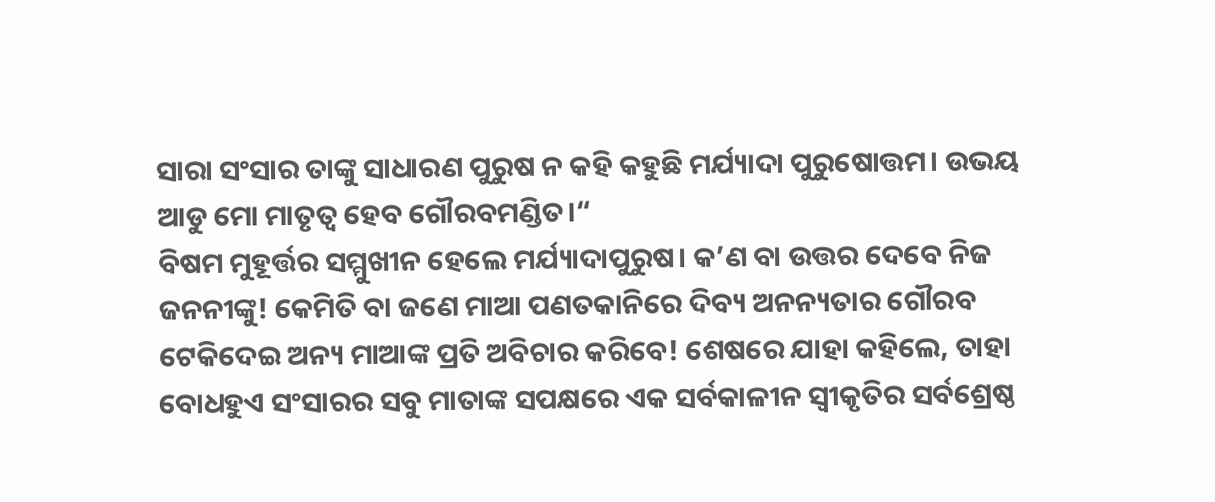ସାରା ସଂସାର ତାଙ୍କୁ ସାଧାରଣ ପୁରୁଷ ନ କହି କହୁଛି ମର୍ଯ୍ୟାଦା ପୁରୁଷୋତ୍ତମ। ଉଭୟ ଆଡୁ ମୋ ମାତୃତ୍ୱ ହେବ ଗୌରବମଣ୍ଡିତ।“
ବିଷମ ମୁହୂର୍ତ୍ତର ସମ୍ମୁଖୀନ ହେଲେ ମର୍ଯ୍ୟାଦାପୁରୁଷ। କ’ଣ ବା ଉତ୍ତର ଦେବେ ନିଜ ଜନନୀଙ୍କୁ! କେମିତି ବା ଜଣେ ମାଆ ପଣତକାନିରେ ଦିବ୍ୟ ଅନନ୍ୟତାର ଗୌରବ ଟେକିଦେଇ ଅନ୍ୟ ମାଆଙ୍କ ପ୍ରତି ଅବିଚାର କରିବେ! ଶେଷରେ ଯାହା କହିଲେ, ତାହା ବୋଧହୁଏ ସଂସାରର ସବୁ ମାତାଙ୍କ ସପକ୍ଷରେ ଏକ ସର୍ବକାଳୀନ ସ୍ବୀକୃତିର ସର୍ବଶ୍ରେଷ୍ଠ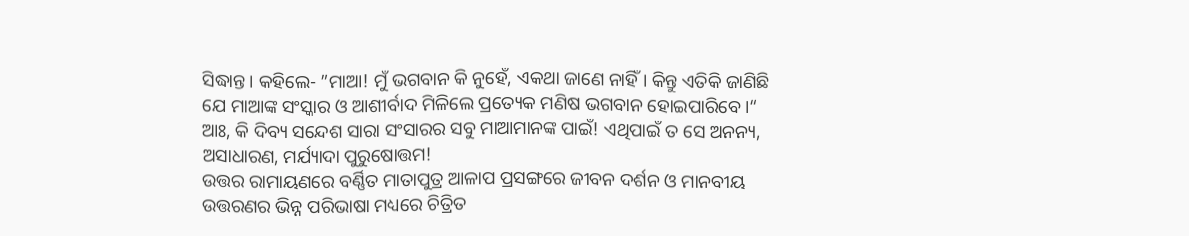ସିଦ୍ଧାନ୍ତ। କହିଲେ- ”ମାଆ! ମୁଁ ଭଗବାନ କି ନୁହେଁ, ଏକଥା ଜାଣେ ନାହିଁ। କିନ୍ତୁ ଏତିକି ଜାଣିଛି ଯେ ମାଆଙ୍କ ସଂସ୍କାର ଓ ଆଶୀର୍ବାଦ ମିଳିଲେ ପ୍ରତ୍ୟେକ ମଣିଷ ଭଗବାନ ହୋଇପାରିବେ।“ ଆଃ, କି ଦିବ୍ୟ ସନ୍ଦେଶ ସାରା ସଂସାରର ସବୁ ମାଆମାନଙ୍କ ପାଇଁ! ଏଥିପାଇଁ ତ ସେ ଅନନ୍ୟ, ଅସାଧାରଣ, ମର୍ଯ୍ୟାଦା ପୁରୁଷୋତ୍ତମ!
ଉତ୍ତର ରାମାୟଣରେ ବର୍ଣ୍ଣିତ ମାତାପୁତ୍ର ଆଳାପ ପ୍ରସଙ୍ଗରେ ଜୀବନ ଦର୍ଶନ ଓ ମାନବୀୟ ଉତ୍ତରଣର ଭିନ୍ନ ପରିଭାଷା ମଧ୍ୟରେ ଚିତ୍ରିତ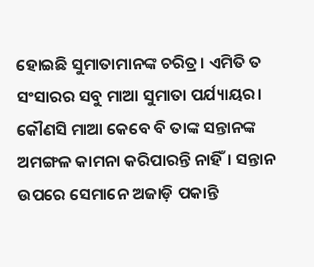ହୋଇଛି ସୁମାତାମାନଙ୍କ ଚରିତ୍ର। ଏମିତି ତ ସଂସାରର ସବୁ ମାଆ ସୁମାତା ପର୍ଯ୍ୟାୟର। କୌଣସି ମାଆ କେବେ ବି ତାଙ୍କ ସନ୍ତାନଙ୍କ ଅମଙ୍ଗଳ କାମନା କରିପାରନ୍ତି ନାହିଁ। ସନ୍ତାନ ଉପରେ ସେମାନେ ଅଜାଡ଼ି ପକାନ୍ତି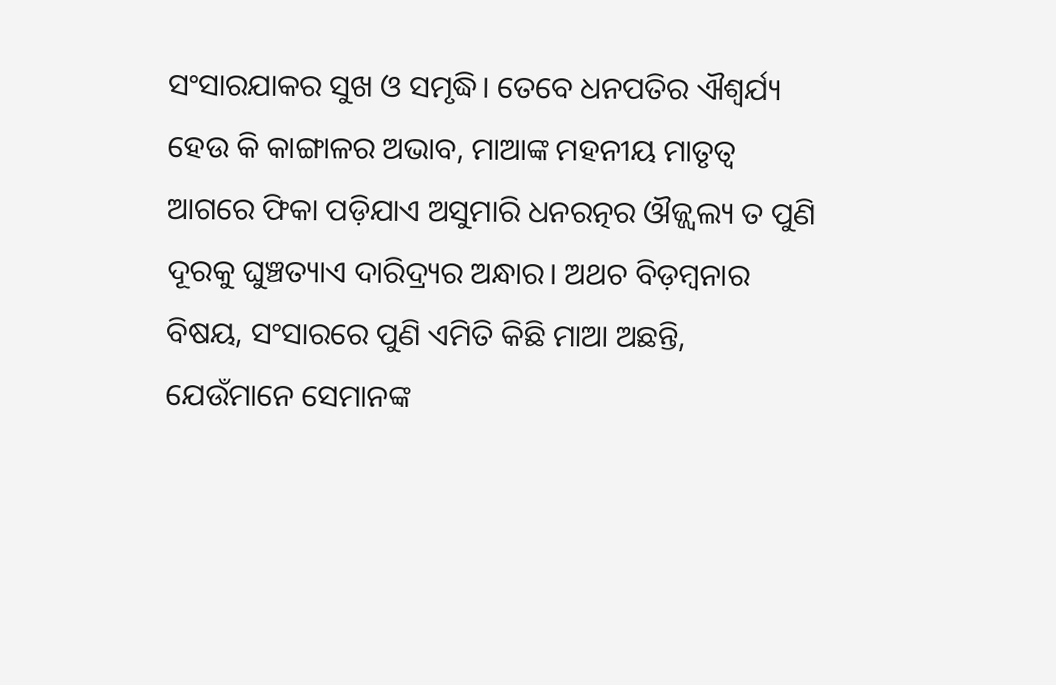ସଂସାରଯାକର ସୁଖ ଓ ସମୃଦ୍ଧି। ତେବେ ଧନପତିର ଐଶ୍ୱର୍ଯ୍ୟ ହେଉ କି କାଙ୍ଗାଳର ଅଭାବ, ମାଆଙ୍କ ମହନୀୟ ମାତୃତ୍ୱ ଆଗରେ ଫିକା ପଡ଼ିଯାଏ ଅସୁମାରି ଧନରତ୍ନର ଔଜ୍ଜ୍ୱଲ୍ୟ ତ ପୁଣି ଦୂରକୁ ଘୁଞ୍ଚତ୍ୟାଏ ଦାରିଦ୍ର୍ୟର ଅନ୍ଧାର। ଅଥଚ ବିଡ଼ମ୍ବନାର ବିଷୟ, ସଂସାରରେ ପୁଣି ଏମିତି କିଛି ମାଆ ଅଛନ୍ତି, ଯେଉଁମାନେ ସେମାନଙ୍କ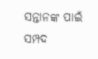ସନ୍ତାନଙ୍କ ପାଇଁ ସମ୍ପଦ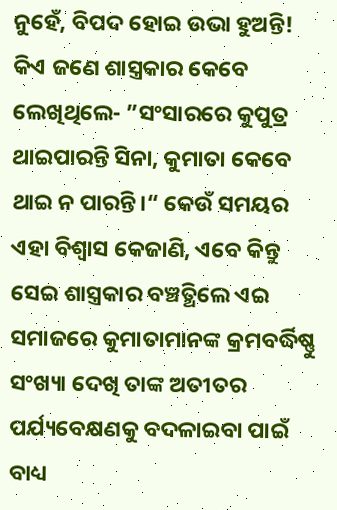ନୁହେଁ, ବିପଦ ହୋଇ ଉଭା ହୁଅନ୍ତି!
କିଏ ଜଣେ ଶାସ୍ତ୍ରକାର କେବେ ଲେଖିଥିଲେ- ”ସଂସାରରେ କୁପୁତ୍ର ଥାଇପାରନ୍ତି ସିନା, କୁମାତା କେବେ ଥାଇ ନ ପାରନ୍ତି।“ କେଉଁ ସମୟର ଏହା ବିଶ୍ୱାସ କେଜାଣି, ଏବେ କିନ୍ତୁ ସେଇ ଶାସ୍ତ୍ରକାର ବଞ୍ଚତ୍ଥିଲେ ଏଇ ସମାଜରେ କୁମାତାମାନଙ୍କ କ୍ରମବର୍ଦ୍ଧିଷ୍ଣୁ ସଂଖ୍ୟା ଦେଖି ତାଙ୍କ ଅତୀତର ପର୍ଯ୍ୟବେକ୍ଷଣକୁ ବଦଳାଇବା ପାଇଁ ବାଧ୍ୟ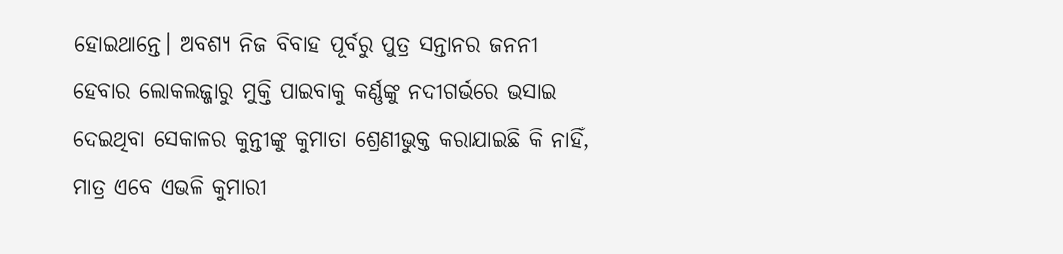ହୋଇଥାନ୍ତେ। ଅବଶ୍ୟ ନିଜ ବିବାହ ପୂର୍ବରୁ ପୁତ୍ର ସନ୍ତାନର ଜନନୀ ହେବାର ଲୋକଲଜ୍ଜାରୁ ମୁକ୍ତି ପାଇବାକୁ କର୍ଣ୍ଣଙ୍କୁ ନଦୀଗର୍ଭରେ ଭସାଇ ଦେଇଥିବା ସେକାଳର କୁନ୍ତୀଙ୍କୁ କୁମାତା ଶ୍ରେଣୀଭୁକ୍ତ କରାଯାଇଛି କି ନାହିଁ, ମାତ୍ର ଏବେ ଏଭଳି କୁମାରୀ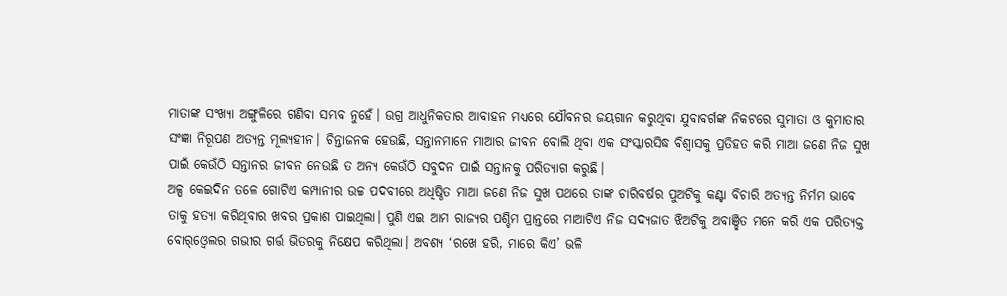ମାତାଙ୍କ ସଂଖ୍ୟା ଅଙ୍ଗୁଳିରେ ଗଣିବା ସମ୍ଭବ ନୁହେଁ। ଉଗ୍ର ଆଧୁନିକତାର ଆବାହନ ମଧ୍ୟରେ ଯୌବନର ଜୟଗାନ କରୁଥିବା ଯୁବାବର୍ଗଙ୍କ ନିକଟରେ ସୁମାତା ଓ କୁମାତାର ସଂଜ୍ଞା ନିରୂପଣ ଅତ୍ୟନ୍ତ ମୂଲ୍ୟହୀନ। ଚିନ୍ତାଜନକ ହେଉଛି, ସନ୍ତାନମାନେ ମାଆର ଜୀବନ ବୋଲି ଥିବା ଏକ ସଂସ୍କାରସିଦ୍ଧ ବିଶ୍ୱାସକୁ ପ୍ରତିହତ କରି ମାଆ ଜଣେ ନିଜ ସୁଖ ପାଇଁ କେଉଁଠି ସନ୍ତାନର ଜୀବନ ନେଉଛି ତ ଅନ୍ୟ କେଉଁଠି ସବୁଦନ ପାଇଁ ସନ୍ତାନକୁ ପରିତ୍ୟାଗ କରୁଛି।
ଅଳ୍ପ କେଇଦିନ ତଳେ ଗୋଟିଏ କମ୍ପାନୀର ଉଚ୍ଚ ପଦବୀରେ ଅଧିଷ୍ଠିତ ମାଆ ଜଣେ ନିଜ ସୁଖ ପଥରେ ତାଙ୍କ ଚାରିବର୍ଷର ପୁଅଟିକୁ କଣ୍ଟା ବିଚାରି ଅତ୍ୟନ୍ତ ନିର୍ମମ ଭାବେ ତାକୁ ହତ୍ୟା କରିଥିବାର ଖବର ପ୍ରକାଶ ପାଇଥିଲା। ପୁଣି ଏଇ ଆମ ରାଜ୍ୟର ପଶ୍ଚିମ ପ୍ରାନ୍ତରେ ମାଆଟିଏ ନିଜ ସଦ୍ୟଜାତ ଝିଅଟିକୁ ଅବାଞ୍ଛିତ ମନେ କରି ଏକ ପରିତ୍ୟକ୍ତ ବୋର୍‌ଓ୍ବେଲର ଗଭୀର ଗର୍ତ୍ତ ଭିତରକୁ ନିକ୍ଷେପ କରିଥିଲା। ଅବଶ୍ୟ ‘ରଖେ ହରି, ମାରେ କିଏ’ ଭଳି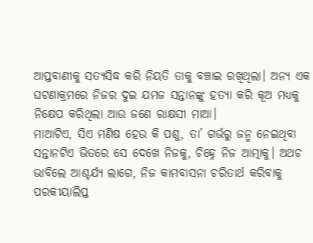ଆପ୍ତବାଣୀକୁ ସତ୍ୟସିଦ୍ଧ କରି ନିୟତି ତାକୁ ବଞ୍ଚାଇ ରଖିଥିଲା। ଅନ୍ୟ ଏକ ଘଟଣାକ୍ରମରେ ନିଜର ଦୁଇ ଯମଜ ସନ୍ତାନଙ୍କୁ ହତ୍ୟା କରି କୂଅ ମଧ୍ୟକୁ ନିକ୍ଷେପ କରିଥିଲା ଆଉ ଜଣେ ରାକ୍ଷସୀ ମାଆ।
ମାଆଟିଏ, ସିଏ ମଣିଷ ହେଉ କି ପଶୁ, ତା’ ଗର୍ଭରୁ ଜନ୍ମ ନେଇଥିବା ସନ୍ତାନଟିଏ ଭିତରେ ସେ ଦେଖେ ନିଜକୁ, ଚିହ୍ନେ ନିଜ ଆତ୍ମାକୁ। ଅଥଚ ଭାବିଲେ ଆଶ୍ଚର୍ଯ୍ୟ ଲାଗେ, ନିଜ କାମବାସନା ଚରିତାର୍ଥ କରିବାକୁ ପରକୀୟାଲିପ୍ତ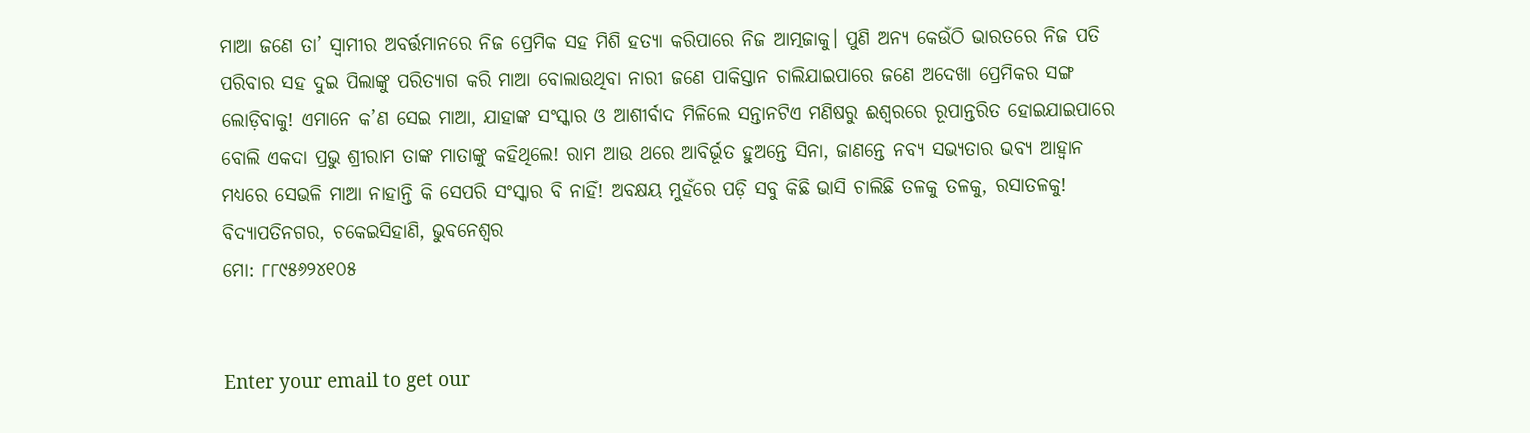ମାଆ ଜଣେ ତା’ ସ୍ବାମୀର ଅବର୍ତ୍ତମାନରେ ନିଜ ପ୍ରେମିକ ସହ ମିଶି ହତ୍ୟା କରିପାରେ ନିଜ ଆତ୍ମଜାକୁ। ପୁଣି ଅନ୍ୟ କେଉଁଠି ଭାରତରେ ନିଜ ପତି ପରିବାର ସହ ଦୁଇ ପିଲାଙ୍କୁ ପରିତ୍ୟାଗ କରି ମାଆ ବୋଲାଉଥିବା ନାରୀ ଜଣେ ପାକିସ୍ତାନ ଚାଲିଯାଇପାରେ ଜଣେ ଅଦେଖା ପ୍ରେମିକର ସଙ୍ଗ ଲୋଡ଼ିବାକୁ! ଏମାନେ କ’ଣ ସେଇ ମାଆ, ଯାହାଙ୍କ ସଂସ୍କାର ଓ ଆଶୀର୍ବାଦ ମିଳିଲେ ସନ୍ତାନଟିଏ ମଣିଷରୁ ଈଶ୍ୱରରେ ରୂପାନ୍ତରିତ ହୋଇଯାଇପାରେ ବୋଲି ଏକଦା ପ୍ରଭୁ ଶ୍ରୀରାମ ତାଙ୍କ ମାତାଙ୍କୁ କହିଥିଲେ! ରାମ ଆଉ ଥରେ ଆବିର୍ଭୂତ ହୁଅନ୍ତେ ସିନା, ଜାଣନ୍ତେ ନବ୍ୟ ସଭ୍ୟତାର ଭବ୍ୟ ଆହ୍ବାନ ମଧ୍ୟରେ ସେଭଳି ମାଆ ନାହାନ୍ତି କି ସେପରି ସଂସ୍କାର ବି ନାହିଁ! ଅବକ୍ଷୟ ମୁହଁରେ ପଡ଼ି ସବୁ କିଛି ଭାସି ଚାଲିଛି ତଳକୁ ତଳକୁ, ରସାତଳକୁ!
ବିଦ୍ୟାପତିନଗର, ଚକେଇସିହାଣି, ଭୁବନେଶ୍ୱର
ମୋ: ୮୮୯୫୬୨୪୧୦୫


Enter your email to get our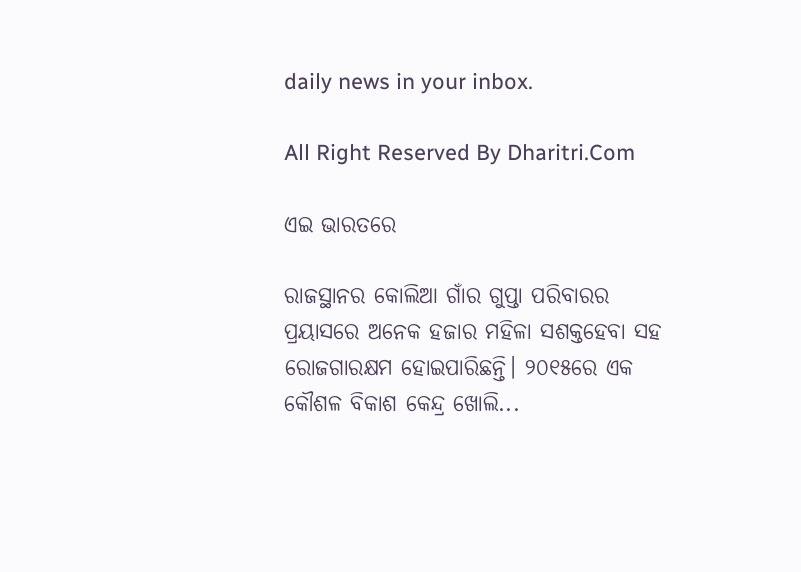daily news in your inbox.

All Right Reserved By Dharitri.Com

ଏଇ ଭାରତରେ

ରାଜସ୍ଥାନର କୋଲିଆ ଗାଁର ଗୁପ୍ତା ପରିବାରର ପ୍ରୟାସରେ ଅନେକ ହଜାର ମହିଳା ସଶକ୍ତହେବା ସହ ରୋଜଗାରକ୍ଷମ ହୋଇପାରିଛନ୍ତି। ୨୦୧୫ରେ ଏକ କୌଶଳ ବିକାଶ କେନ୍ଦ୍ର ଖୋଲି...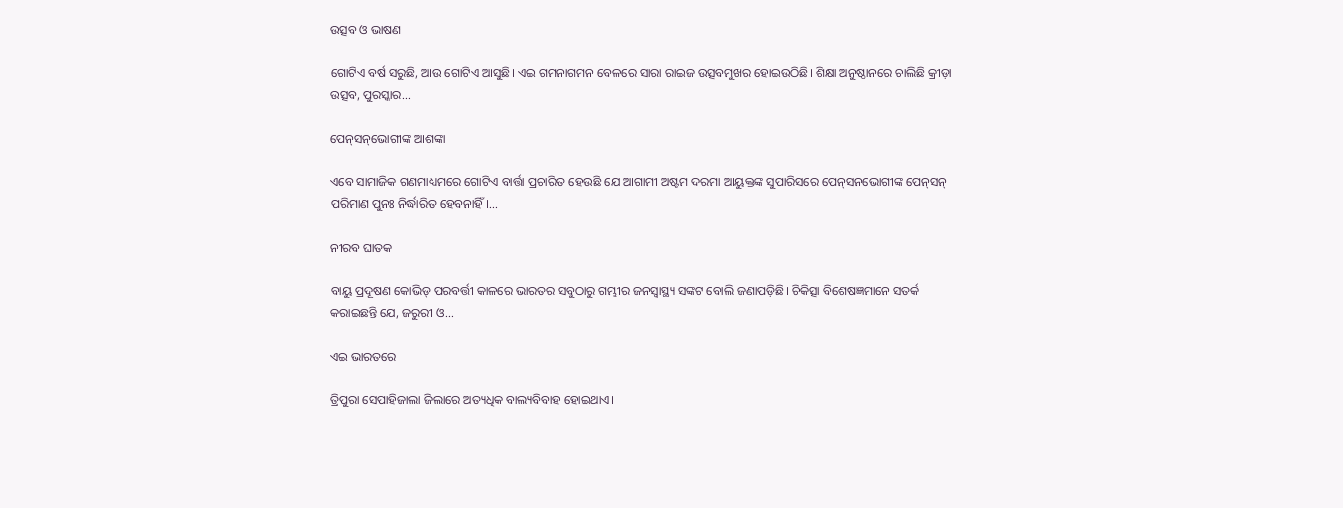ଉତ୍ସବ ଓ ଭାଷଣ

ଗୋଟିଏ ବର୍ଷ ସରୁଛି, ଆଉ ଗୋଟିଏ ଆସୁଛି। ଏଇ ଗମନାଗମନ ବେଳରେ ସାରା ରାଇଜ ଉତ୍ସବମୁଖର ହୋଇଉଠିଛି। ଶିକ୍ଷା ଅନୁଷ୍ଠାନରେ ଚାଲିଛି କ୍ରୀଡ଼ା ଉତ୍ସବ, ପୁରସ୍କାର...

ପେନ୍‌ସନ୍‌ଭୋଗୀଙ୍କ ଆଶଙ୍କା

ଏବେ ସାମାଜିକ ଗଣମାଧ୍ୟମରେ ଗୋଟିଏ ବାର୍ତ୍ତା ପ୍ରଚାରିତ ହେଉଛି ଯେ ଆଗାମୀ ଅଷ୍ଟମ ଦରମା ଆୟୁକ୍ତଙ୍କ ସୁପାରିସରେ ପେନ୍‌ସନଭୋଗୀଙ୍କ ପେନ୍‌ସନ୍‌ ପରିମାଣ ପୁନଃ ନିର୍ଦ୍ଧାରିତ ହେବନାହିଁ।...

ନୀରବ ଘାତକ

ବାୟୁ ପ୍ରଦୂଷଣ କୋଭିଡ୍‌ ପରବର୍ତ୍ତୀ କାଳରେ ଭାରତର ସବୁଠାରୁ ଗମ୍ଭୀର ଜନସ୍ବାସ୍ଥ୍ୟ ସଙ୍କଟ ବୋଲି ଜଣାପଡ଼ିଛି। ଚିକିତ୍ସା ବିଶେଷଜ୍ଞମାନେ ସତର୍କ କରାଇଛନ୍ତି ଯେ, ଜରୁରୀ ଓ...

ଏଇ ଭାରତରେ

ତ୍ରିପୁରା ସେପାହିଜାଲା ଜିଲାରେ ଅତ୍ୟଧିକ ବାଲ୍ୟବିବାହ ହୋଇଥାଏ।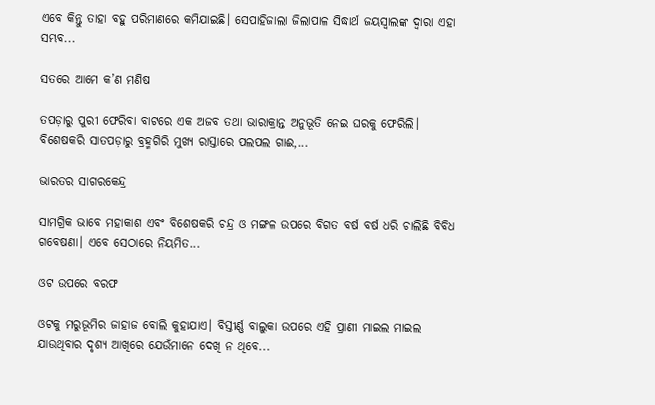ଏବେ କିନ୍ତୁ ତାହା ବହୁ ପରିମାଣରେ କମିଯାଇଛି। ସେପାହିଜାଲା ଜିଲାପାଳ ସିଦ୍ଧାର୍ଥ ଜୟସ୍ବାଲଙ୍କ ଦ୍ୱାରା ଏହା ସମ୍ଭବ...

ସତରେ ଆମେ କ’ଣ ମଣିଷ

ତପଡ଼ାରୁ ପୁରୀ ଫେରିବା ବାଟରେ ଏକ ଅଜବ ତଥା ଭାରାକ୍ରାନ୍ତ ଅନୁଭୂତି ନେଇ ଘରକୁ ଫେରିଲି। ବିଶେଷକରି ସାତପଡ଼ାରୁ ବ୍ରହ୍ମଗିରି ମୁଖ୍ୟ ରାସ୍ତାରେ ପଲପଲ ଗାଈ,...

ଭାରତର ସାଗରକେନ୍ଦ୍ର

ସାମଗ୍ରିକ ଭାବେ ମହାକାଶ ଏବଂ ବିଶେଷକରି ଚନ୍ଦ୍ର ଓ ମଙ୍ଗଳ ଉପରେ ବିଗତ ବର୍ଷ ବର୍ଷ ଧରି ଚାଲିଛି ବିବିଧ ଗବେଷଣା। ଏବେ ସେଠାରେ ନିୟମିତ...

ଓଟ ଉପରେ ବରଫ

ଓଟକୁ ମରୁଭୂମିର ଜାହାଜ ବୋଲି କୁହାଯାଏ। ବିସ୍ତୀର୍ଣ୍ଣ ବାଲୁକା ଉପରେ ଏହି ପ୍ରାଣୀ ମାଇଲ ମାଇଲ ଯାଉଥିବାର ଦୃଶ୍ୟ ଆଖିରେ ଯେଉଁମାନେ ଦେଖି ନ ଥିବେ...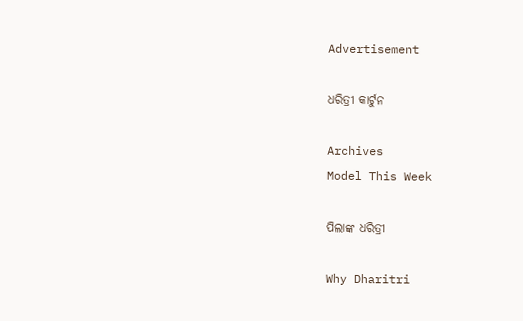Advertisement

ଧରିତ୍ରୀ କାର୍ଟୁନ

Archives
Model This Week

ପିଲାଙ୍କ ଧରିତ୍ରୀ

Why Dharitri